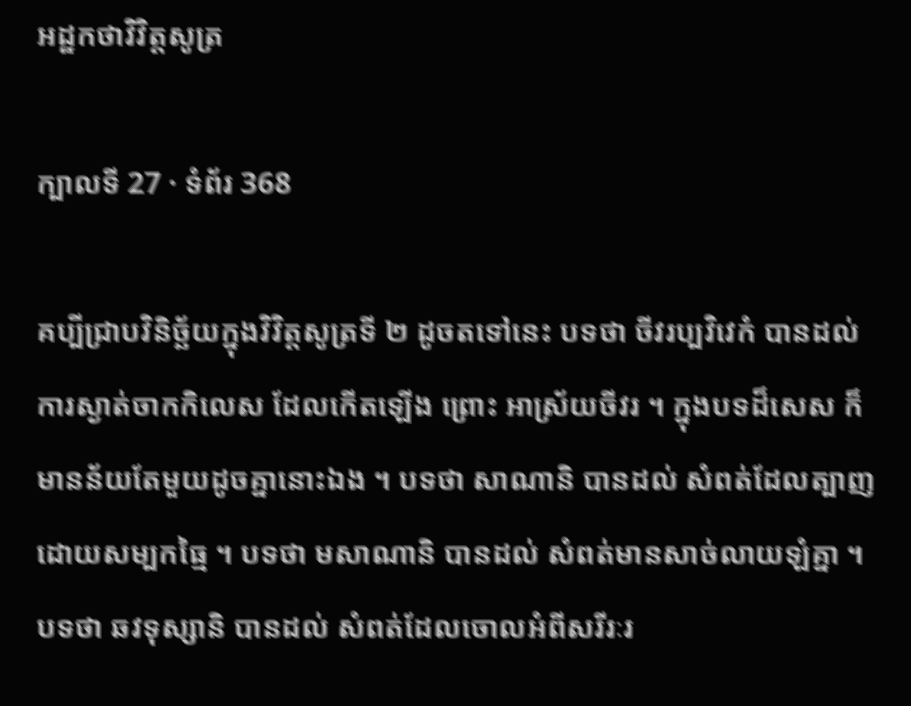អដ្ឋកថាវិវិត្តសូត្រ

ក្បាលទី 27 · ទំព័រ 368

គប្បីជ្រាបវិនិច្ឆ័យក្នុងវិវិត្តសូត្រទី ២ ដូចតទៅនេះ បទថា ចីវរប្បវិវេកំ បានដល់ ការស្ងាត់ចាកកិលេស ដែលកើតឡើង ព្រោះ អាស្រ័យចីវរ ។ ក្នុងបទដ៏សេស ក៏មានន័យតែមួយដូចគ្នានោះឯង ។ បទថា សាណានិ បានដល់ សំពត់ដែលត្បាញដោយសម្បកធ្មៃ ។ បទថា មសាណានិ បានដល់ សំពត់មានសាច់លាយឡំគ្នា ។ បទថា ឆវទុស្សានិ បានដល់ សំពត់ដែលចោលអំពីសរីរៈរ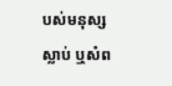បស់មនុស្សស្លាប់ ឬសំព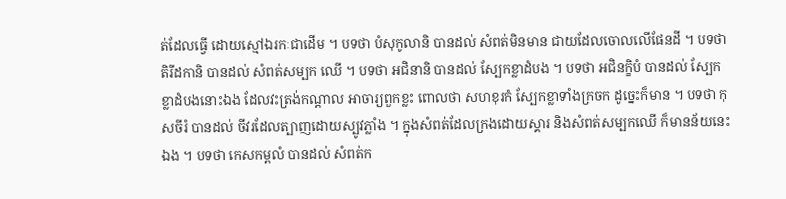ត់ដែលធ្វើ ដោយស្មៅឯរកៈជាដើម ។ បទថា បំសុកូលានិ បានដល់ សំពត់មិនមាន ជាយដែលចោលលើផែនដី ។ បទថា តិរីដកានិ បានដល់ សំពត់សម្បក ឈើ ។ បទថា អជិនានិ បានដល់ ស្បែកខ្លាដំបង ។ បទថា អជិនក្ខិបំ បានដល់ ស្បែកខ្លាដំបងនោះឯង ដែលវះត្រង់កណ្តាល អាចារ្យពួកខ្លះ ពោលថា សហខុរកំ ស្បែកខ្លាទាំងក្រចក ដូច្នេះក៏មាន ។ បទថា កុសចីរំ បានដល់ ចីវរដែលត្បាញដោយស្បូវភ្លាំង ។ ក្នុងសំពត់ដែលក្រងដោយស្គារ និងសំពត់សម្បកឈើ ក៏មានន័យនេះឯង ។ បទថា កេសកម្ពលំ បានដល់ សំពត់ក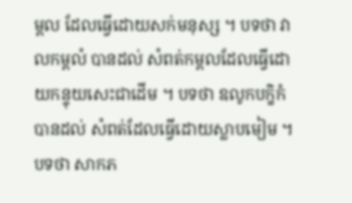ម្ពល ដែលធ្វើដោយសក់មនុស្ស ។ បទថា វាលកម្ពលំ បានដល់ សំពត់កម្ពលដែលធ្វើដោយកន្ទុយសេះជាដើម ។ បទថា ឧលូកបក្ខិកំ បានដល់ សំពត់ដែលធ្វើដោយស្លាបមៀម ។ បទថា សាកភ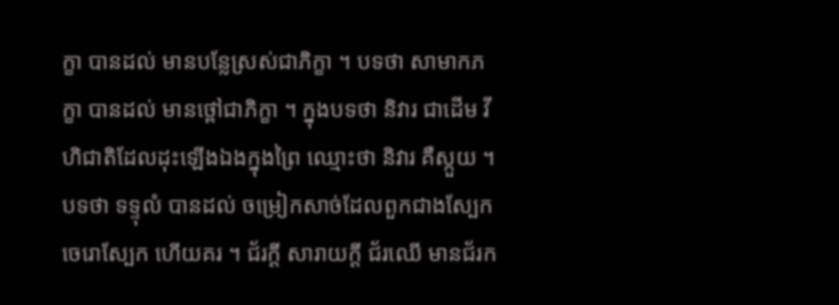ក្ខា បានដល់ មានបន្លែស្រស់ជាភិក្ខា ។ បទថា សាមាកភក្ខា បានដល់ មានថ្ពៅជាភិក្ខា ។ ក្នុងបទថា និវារ ជាដើម វីហិជាតិដែលដុះឡើងឯងក្នុងព្រៃ ឈ្មោះថា និវារ គឺស្កួយ ។ បទថា ទទ្ទុលំ បានដល់ ចម្រៀកសាច់ដែលពួកជាងស្បែកចេរោស្បែក ហើយគរ ។ ជ័រក្តី សារាយក្តី ជ័រឈើ មានជ័រក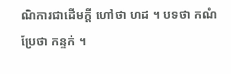ណិការជាដើមក្តី ហៅថា ហដ ។ បទថា កណំ ប្រែថា កន្ទក់ ។